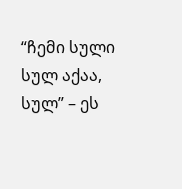“ჩემი სული სულ აქაა, სულ” – ეს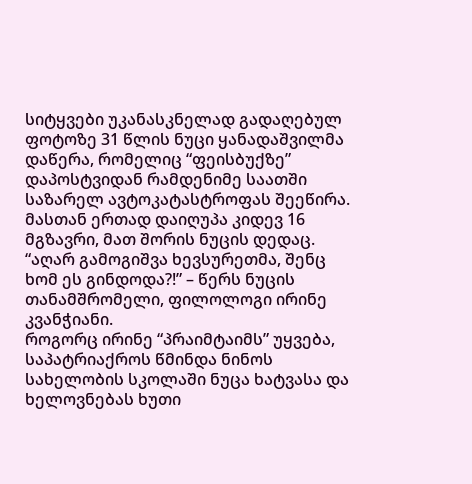სიტყვები უკანასკნელად გადაღებულ ფოტოზე 31 წლის ნუცი ყანადაშვილმა დაწერა, რომელიც “ფეისბუქზე” დაპოსტვიდან რამდენიმე საათში საზარელ ავტოკატასტროფას შეეწირა. მასთან ერთად დაიღუპა კიდევ 16 მგზავრი, მათ შორის ნუცის დედაც.
“აღარ გამოგიშვა ხევსურეთმა, შენც ხომ ეს გინდოდა?!” – წერს ნუცის თანამშრომელი, ფილოლოგი ირინე კვანჭიანი.
როგორც ირინე “პრაიმტაიმს” უყვება, საპატრიაქროს წმინდა ნინოს სახელობის სკოლაში ნუცა ხატვასა და ხელოვნებას ხუთი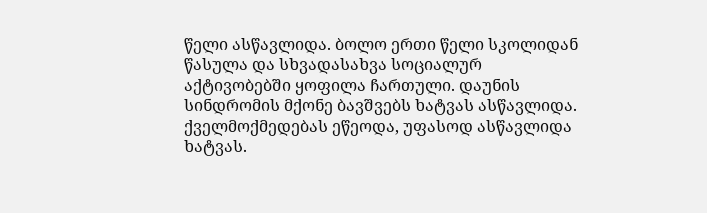წელი ასწავლიდა. ბოლო ერთი წელი სკოლიდან წასულა და სხვადასახვა სოციალურ აქტივობებში ყოფილა ჩართული. დაუნის სინდრომის მქონე ბავშვებს ხატვას ასწავლიდა. ქველმოქმედებას ეწეოდა, უფასოდ ასწავლიდა ხატვას.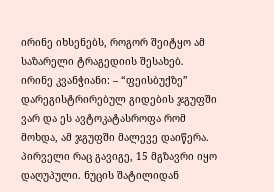ირინე იხსენებს, როგორ შეიტყო ამ საზარელი ტრაგედიის შესახებ.
ირინე კვანჭიანი: – “ფეისბუქზე” დარეგისტრირებულ გიდების ჯგუფში ვარ და ეს ავტოკატასროფა რომ მოხდა, ამ ჯგუფში მალევე დაიწერა. პირველი რაც გავიგე, 15 მგზავრი იყო დაღუპული. ნუცის შატილიდან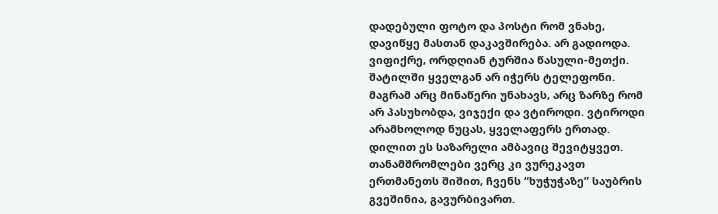დადებული ფოტო და პოსტი რომ ვნახე, დავიწყე მასთან დაკავშირება. არ გადიოდა. ვიფიქრე, ორდღიან ტურშია წასული-მეთქი. შატილში ყველგან არ იჭერს ტელეფონი. მაგრამ არც მინაწერი უნახავს, არც ზარზე რომ არ პასუხობდა, ვიჯექი და ვტიროდი. ვტიროდი არამხოლოდ ნუცას, ყველაფერს ერთად. დილით ეს საზარელი ამბავიც შევიტყვეთ.
თანამშრომლები ვერც კი ვურეკავთ ერთმანეთს შიშით, ჩვენს “ხუჭუჭაზე” საუბრის გვეშინია, გავურბივართ.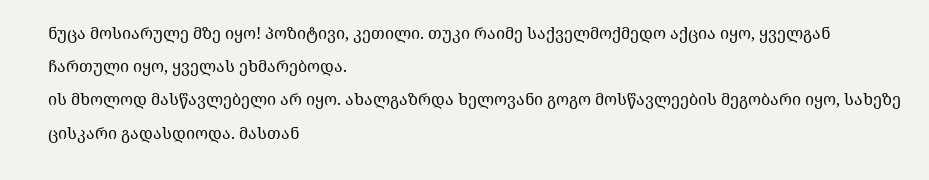ნუცა მოსიარულე მზე იყო! პოზიტივი, კეთილი. თუკი რაიმე საქველმოქმედო აქცია იყო, ყველგან ჩართული იყო, ყველას ეხმარებოდა.
ის მხოლოდ მასწავლებელი არ იყო. ახალგაზრდა ხელოვანი გოგო მოსწავლეების მეგობარი იყო, სახეზე ცისკარი გადასდიოდა. მასთან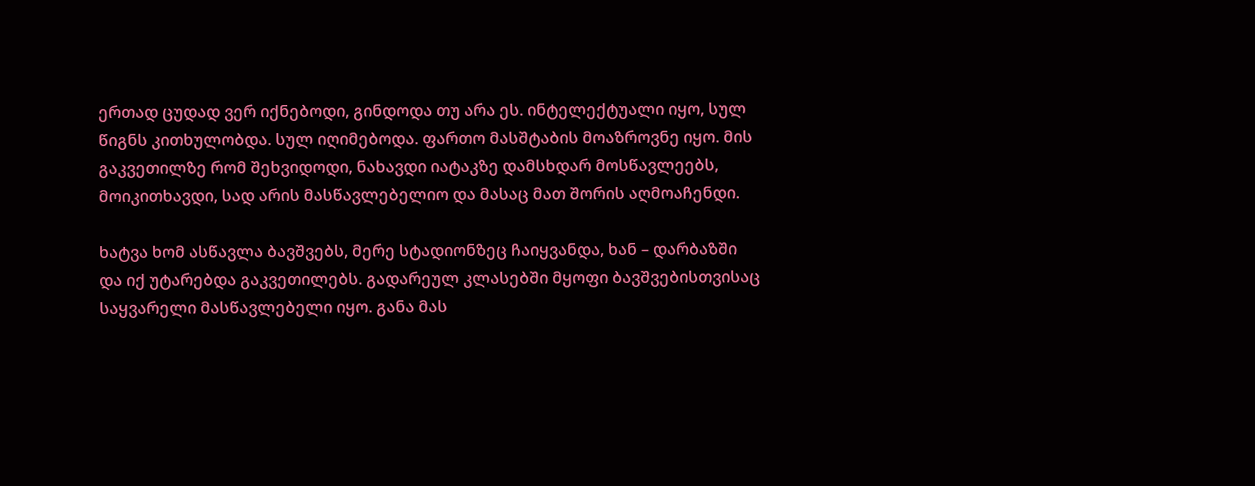ერთად ცუდად ვერ იქნებოდი, გინდოდა თუ არა ეს. ინტელექტუალი იყო, სულ წიგნს კითხულობდა. სულ იღიმებოდა. ფართო მასშტაბის მოაზროვნე იყო. მის გაკვეთილზე რომ შეხვიდოდი, ნახავდი იატაკზე დამსხდარ მოსწავლეებს, მოიკითხავდი, სად არის მასწავლებელიო და მასაც მათ შორის აღმოაჩენდი.

ხატვა ხომ ასწავლა ბავშვებს, მერე სტადიონზეც ჩაიყვანდა, ხან – დარბაზში და იქ უტარებდა გაკვეთილებს. გადარეულ კლასებში მყოფი ბავშვებისთვისაც საყვარელი მასწავლებელი იყო. განა მას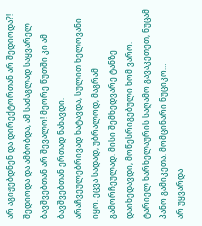არ აგიჟებდნენ და დირექტორთან არ შედიოდა?! შედიოდა და ამბობდა, ამ საძაგლად საყვარელ ბავშვებთან არ შევალო! მეორე წუთში კი ამ ბავშვებთან ერთად ნახავდი.
არაჩვეულებრივად ხატავდა, სულით ხელოვანი იყო. ეცვა სადად, უბრალოდ, მაგრამ გამორჩეულად. მისი შემხედვარე ტანზე დაიხედავდი, მოწესრიგებული ხომ ვარო.
ტარიელ ხარხელაურის საღამო გავაკეთეთ, ნუცამ პანო გამიკეთა. მომცინარი ნუციკო…
არ უყვარდა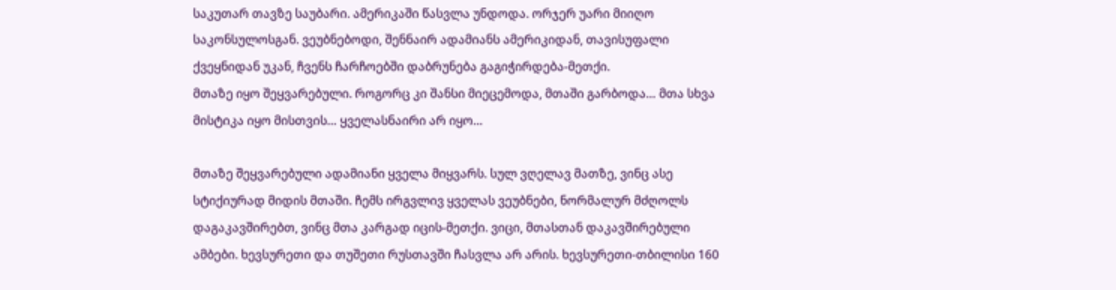საკუთარ თავზე საუბარი. ამერიკაში წასვლა უნდოდა. ორჯერ უარი მიიღო საკონსულოსგან. ვეუბნებოდი, შენნაირ ადამიანს ამერიკიდან, თავისუფალი ქვეყნიდან უკან, ჩვენს ჩარჩოებში დაბრუნება გაგიჭირდება-მეთქი.
მთაზე იყო შეყვარებული. როგორც კი შანსი მიეცემოდა, მთაში გარბოდა… მთა სხვა მისტიკა იყო მისთვის… ყველასნაირი არ იყო…

მთაზე შეყვარებული ადამიანი ყველა მიყვარს. სულ ვღელავ მათზე, ვინც ასე სტიქიურად მიდის მთაში. ჩემს ირგვლივ ყველას ვეუბნები, ნორმალურ მძღოლს დაგაკავშირებთ, ვინც მთა კარგად იცის-მეთქი. ვიცი, მთასთან დაკავშირებული ამბები. ხევსურეთი და თუშეთი რუსთავში ჩასვლა არ არის. ხევსურეთი-თბილისი 160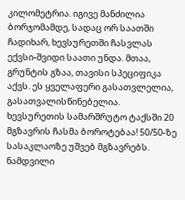კილომეტრია. იგივე მანძილია ბორჯომამდე, სადაც ორ საათში ჩადიხარ, ხევსურეთში ჩასვლას ექვსი-შვიდი საათი უნდა. მთაა, გრუნტის გზაა, თავისი სპეციფიკა აქვს. ეს ყველაფერი გასათვლელია, გასათვალისწინებელია.
ხევსურეთის სამარშრუტო ტაქსში 20 მგზავრის ჩასმა ბოროტებაა! 50/50-ზე სასაკლაოზე უშვებ მგზავრებს. ნამდვილი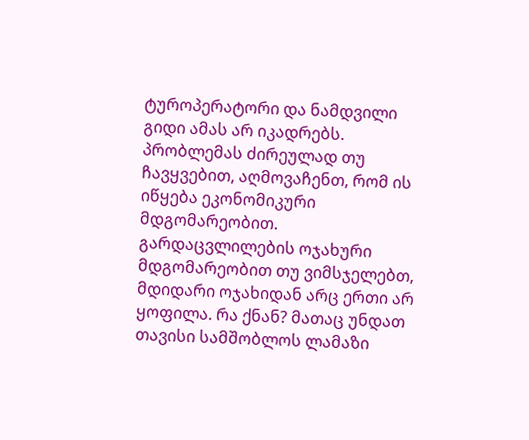ტუროპერატორი და ნამდვილი გიდი ამას არ იკადრებს.
პრობლემას ძირეულად თუ ჩავყვებით, აღმოვაჩენთ, რომ ის იწყება ეკონომიკური მდგომარეობით. გარდაცვლილების ოჯახური მდგომარეობით თუ ვიმსჯელებთ, მდიდარი ოჯახიდან არც ერთი არ ყოფილა. რა ქნან? მათაც უნდათ თავისი სამშობლოს ლამაზი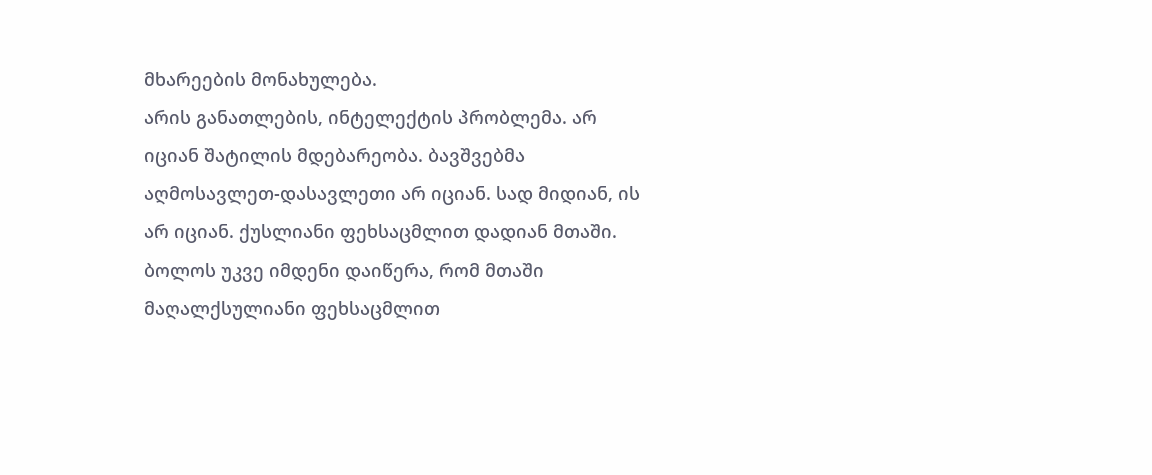მხარეების მონახულება.
არის განათლების, ინტელექტის პრობლემა. არ იციან შატილის მდებარეობა. ბავშვებმა აღმოსავლეთ-დასავლეთი არ იციან. სად მიდიან, ის არ იციან. ქუსლიანი ფეხსაცმლით დადიან მთაში. ბოლოს უკვე იმდენი დაიწერა, რომ მთაში მაღალქსულიანი ფეხსაცმლით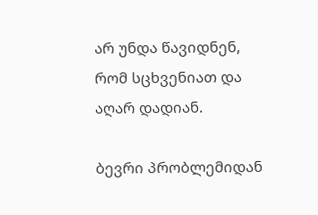არ უნდა წავიდნენ, რომ სცხვენიათ და აღარ დადიან.

ბევრი პრობლემიდან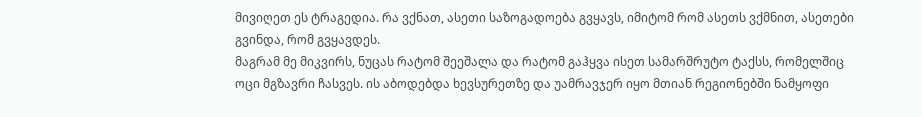მივიღეთ ეს ტრაგედია. რა ვქნათ, ასეთი საზოგადოება გვყავს, იმიტომ რომ ასეთს ვქმნით, ასეთები გვინდა, რომ გვყავდეს.
მაგრამ მე მიკვირს, ნუცას რატომ შეეშალა და რატომ გაჰყვა ისეთ სამარშრუტო ტაქსს, რომელშიც ოცი მგზავრი ჩასვეს. ის აბოდებდა ხევსურეთზე და უამრავჯერ იყო მთიან რეგიონებში ნამყოფი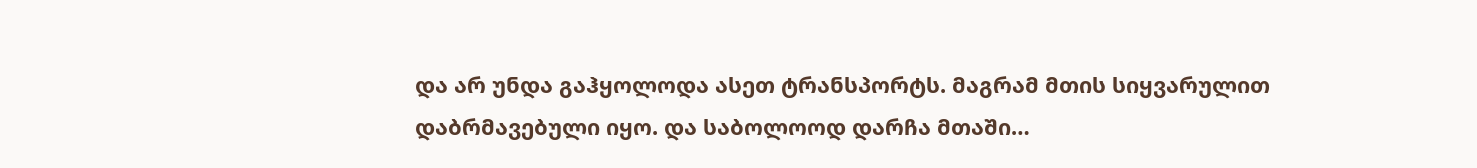და არ უნდა გაჰყოლოდა ასეთ ტრანსპორტს. მაგრამ მთის სიყვარულით დაბრმავებული იყო. და საბოლოოდ დარჩა მთაში…